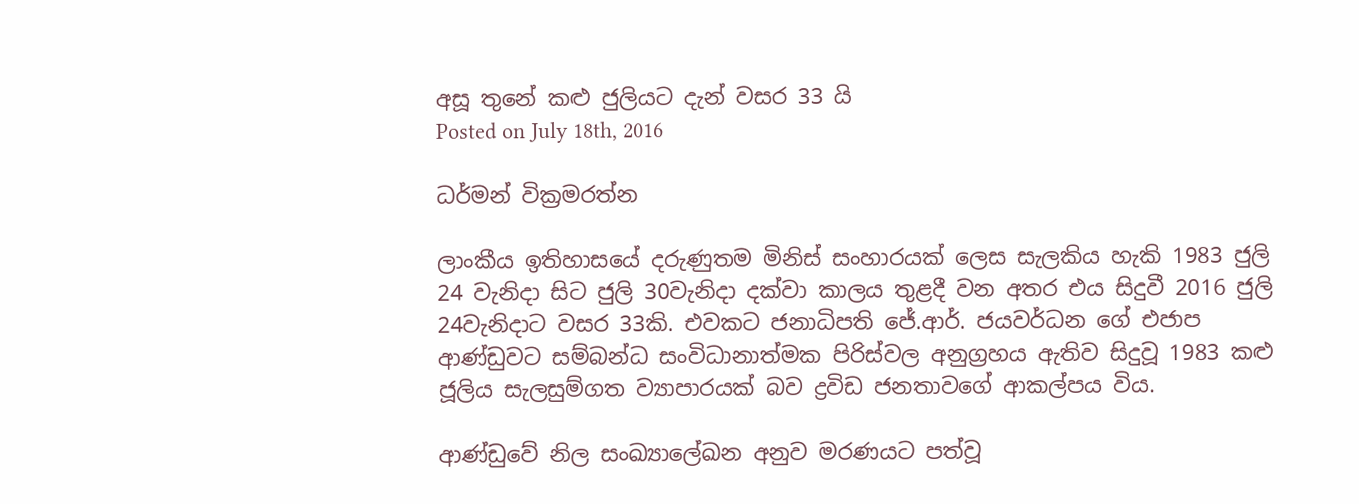අසූ තුනේ කළු ජුලියට දැන් වසර 33 යි
Posted on July 18th, 2016

ධර්මන් වික්‍රමරත්න

ලාංකීය ඉතිහාසයේ දරුණුතම මිනිස් සංහාරයක් ලෙස සැලකිය හැකි 1983 ජුලි 24 වැනිදා සිට ජුලි 30වැනිදා දක්වා කාලය තුළදී වන අතර එය සිදුවී 2016 ජුලි 24වැනිදාට වසර 33කි. එවකට ජනාධිපති ජේ.ආර්. ජයවර්ධන ගේ එජාප ආණ්ඩුවට සම්බන්ධ සංවිධානාත්මක පිරිස්වල අනුග්‍රහය ඇතිව සිදුවූ 1983 කළු ජූලිය සැලසුම්ගත ව්‍යාපාරයක් බව ද්‍රවිඩ ජනතාවගේ ආකල්පය විය.

ආණ්ඩුවේ නිල සංඛ්‍යාලේඛන අනුව මරණයට පත්වූ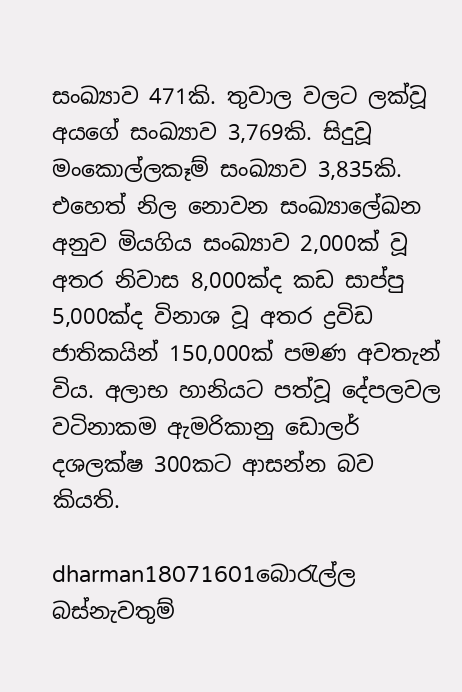සංඛ්‍යාව 471කි. තුවාල වලට ලක්වූ අයගේ සංඛ්‍යාව 3,769කි. සිදුවූ මං‍කොල්ලකෑම් සංඛ්‍යාව 3,835කි. එහෙත් නිල නොවන සංඛ්‍යාලේඛන අනුව මියගිය සංඛ්‍යාව 2,000ක් වූ අතර නිවාස 8,000ක්ද කඩ සාප්පු 5,000ක්ද විනාශ වූ අතර ද්‍රවිඩ ජාතිකයින් 150,000ක් පමණ අවතැන් විය. අලාභ හානියට පත්වූ දේපලවල  වටිනාකම ඇමරිකානු ඩොලර් දශලක්ෂ 300කට ආසන්න බව කියති.

dharman18071601බොරැල්ල බස්නැවතුම්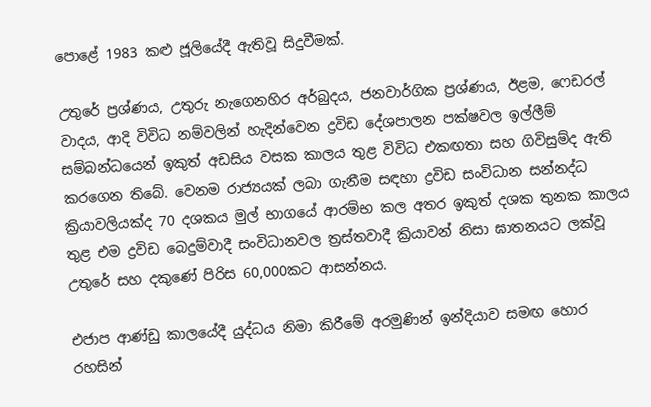පො‍ළේ 1983 කළු ජූලියේදී ඇතිවූ සිදුවීමක්.

උතුරේ ප්‍රශ්ණය, උතුරු නැගෙනහිර අර්බුදය, ජනවාර්ගික ප්‍රශ්ණය, ඊළම, ෆෙඩරල් වාදය, ආදි විවිධ නම්වලින් හැදින්වෙන ද්‍රවිඩ දේශපාලන පක්ෂවල ඉල්ලීම් සම්බන්ධයෙන් ඉකුත් අඩසිය වසක කාලය තුළ විවිධ එකඟතා සහ ගිවිසුම්ද ඇති කරගෙන තිබේ. වෙනම රාජ්‍යයක් ලබා ගැනීම සඳහා ද්‍රවිඩ සංවිධාන සන්නද්ධ ක්‍රියාවලියක්ද 70 දශක‍ය මුල් භාගයේ ආරම්භ කල අතර ඉකුත් දශක තුනක කාලය තුළ එම ද්‍රවිඩ බෙදුම්වාදී සංවිධානවල ත්‍රස්තවාදී ක්‍රියාවන් නිසා ඝාතනයට ලක්වූ උතුරේ සහ දකුණේ පිරිස 60,000කට ආසන්නය.

එජාප ආණ්ඩු කාලයේදී යුද්ධය නිමා කිරීමේ අරමුණින් ඉන්දියාව සමඟ හොර රහසින්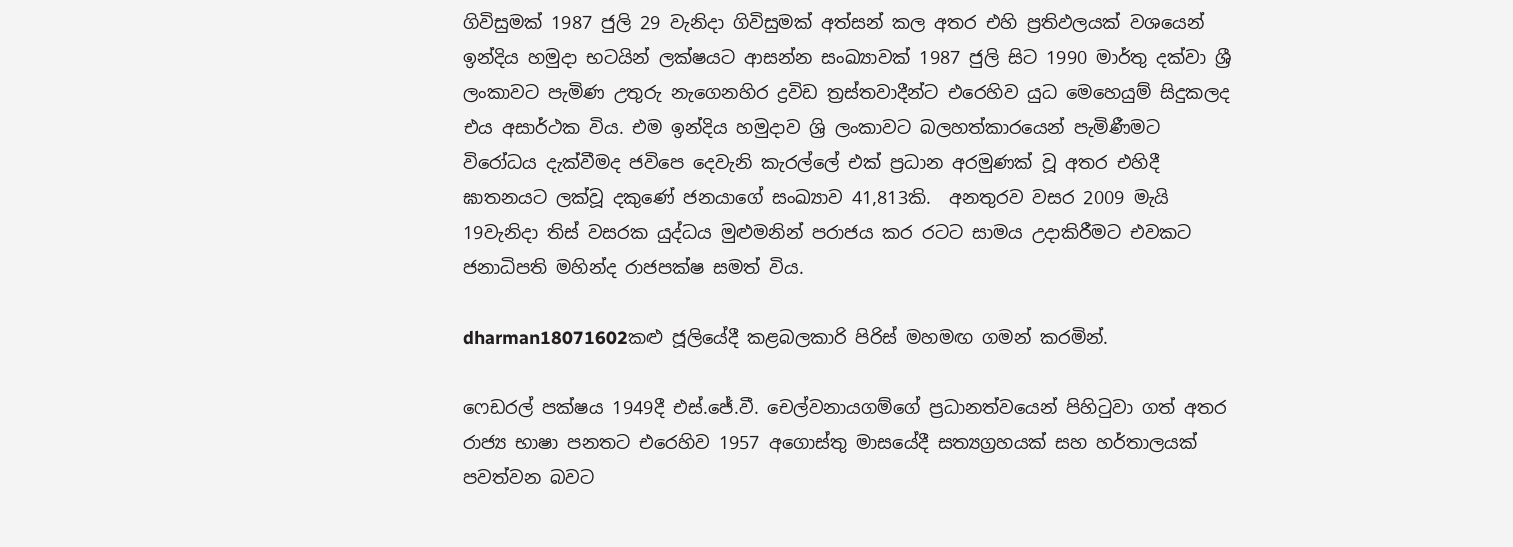ගිවිසුමක් 1987 ජුලි 29 වැනිදා ගිවිසුමක් අත්සන් කල අතර එහි ප්‍රතිඵලයක් වශයෙන් ඉන්දිය හමුදා භටයින් ලක්ෂයට ආසන්න සංඛ්‍යාවක් 1987 ජුලි සිට 1990 මාර්තු දක්වා ශ්‍රී ලංකාවට පැමිණ උතුරු නැගෙනහිර ද්‍රවිඩ ත්‍රස්තවාදීන්ට එරෙහිව යුධ මෙහෙයුම් සිදුකලද එය අසාර්ථක විය. එම ඉන්දිය හමුදාව ශ්‍රි ලංකාවට බලහත්කාරයෙන් පැමිණීමට විරෝධය දැක්වීමද ජවිපෙ දෙවැනි කැරල්ලේ එක් ප්‍රධාන අරමුණක් වූ අතර එහිදී ඝාතනයට ලක්වූ දකුණේ ජනයාගේ සංඛ්‍යාව 41,813කි.  අනතුරව වසර 2009 මැයි 19වැනිදා තිස් වසරක යුද්ධය මුළුමනින් පරාජය කර රටට සාමය උදාකිරීමට එවකට ජනාධිපති මහින්ද රාජපක්ෂ සමත් විය.

dharman18071602කළු ජූලියේදී කළබලකාරි පිරිස් මහමඟ ගමන් කරමින්.

ෆෙඩරල් පක්ෂය 1949දී එස්.ජේ.වී. චෙල්වනායගම්ගේ ප්‍රධානත්වයෙන් පිහිටුවා ගත් අතර රාජ්‍ය භාෂා පනතට එරෙහිව 1957 අගොස්තු මාසයේදී සත්‍යග්‍රහයක් සහ හර්තාලයක් පවත්වන බවට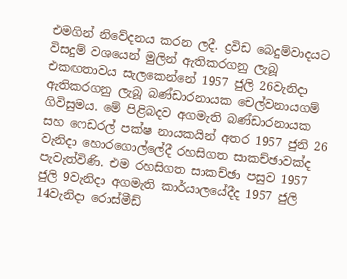එමගින් නිවේදනය කරන ලදී. ද්‍රවිඩ බෙදුම්වාදයට විසදුම් වශයෙන් මුලින් ඇතිකරගනු ලැබූ එකඟතාවය සැලකෙන්නේ 1957 ජුලි 26වැනිදා ඇතිකරගනු ලැබූ බණ්ඩාරනායක චෙල්වනායගම් ගිවිසුමය. මේ පිළිබදව අගමැති බණ්ඩාරනායක සහ ෆෙඩරල් පක්ෂ නායකයින් අතර 1957 ජුනි 26 වැනිදා හොරගොල්ලේදී රහසිගත සාකච්ඡාවක්ද පැවැත්විණි. එම රහසිගත සාකච්ඡා පසුව 1957 ජුලි 9වැනිදා අගමැති කාර්යාලයේදීද 1957 ජුලි 14වැනිදා රොස්මීඩ්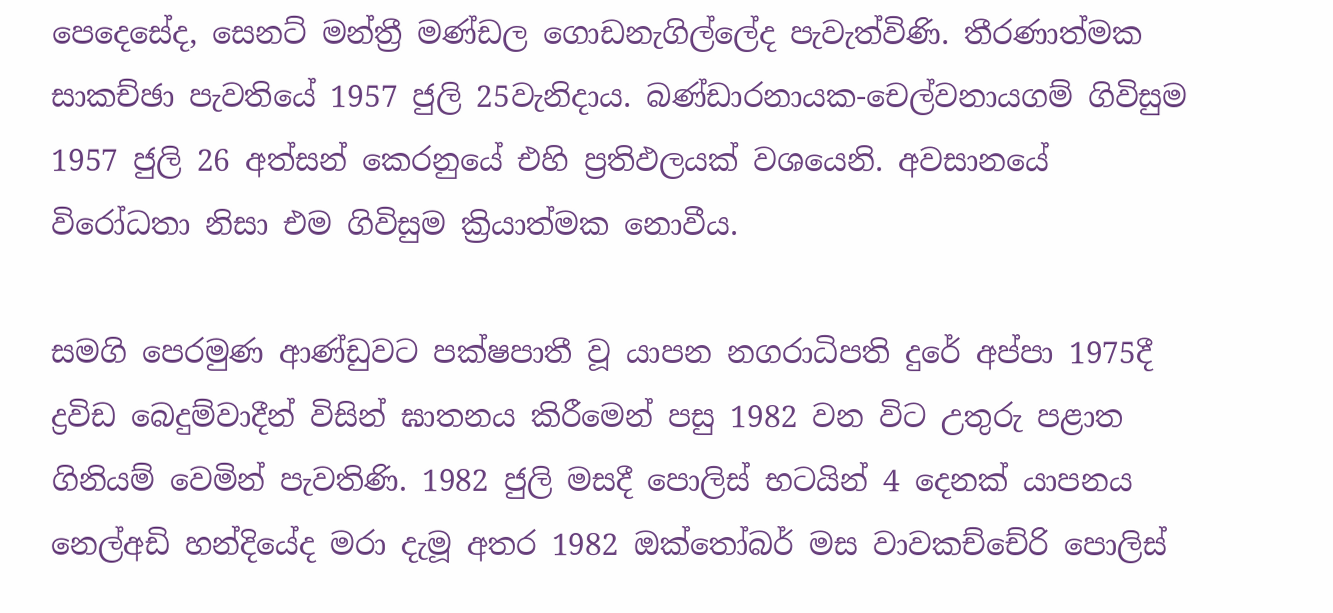පෙදෙසේද, සෙනට් මන්ත්‍රී මණ්ඩල ‍ගොඩනැගිල්ලේද පැවැත්විණි. තීරණාත්මක සාකච්ඡා පැවතියේ 1957 ජුලි 25වැනිදාය. බණ්ඩාරනායක-චෙල්වනායගම් ගිවිසුම 1957 ජුලි 26 අත්සන් කෙරනුයේ එහි ප්‍රතිඵලයක් වශයෙනි. අවසානයේ විරෝධතා නිසා එම ගිවිසුම ක්‍රියාත්මක ‍‍නොවීය.

සමගි පෙරමුණ ආණ්ඩුවට පක්ෂපාතී වූ යාපන නගරාධිපති දුරේ අප්පා 1975දී ද්‍රවිඩ බෙදුම්වාදීන් විසින් ඝාතනය කිරීමෙන් පසු 1982 වන විට උතුරු පළාත ගිනියම් වෙමින් පැවතිණි. 1982 ජුලි මසදී පොලිස් භටයින් 4 දෙනක් යාපනය නෙල්අඩි හන්දියේද මරා දැමූ අතර 1982 ඔක්තෝබර් මස වාවකච්චේරි පොලිස්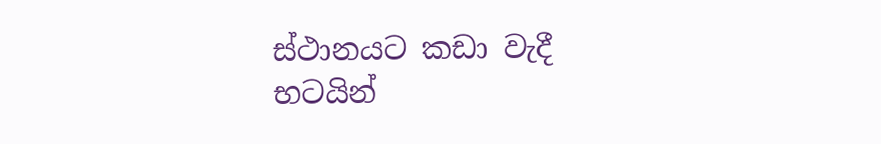ස්ථානයට කඩා වැදී භටයින්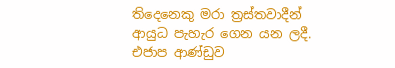තිදෙනෙකු මරා ත්‍රස්තවාදීන් ආයුධ පැහැර ගෙන යන ලදී. එජාප ආණ්ඩුව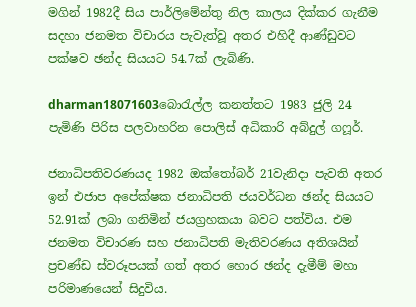මගින් 1982දී සිය පාර්ලිමේන්තු නිල කාලය දික්කර ගැනීම සදහා ජනමත විචාරය පැවැත්වූ අතර එහිදී ආණ්ඩුවට පක්ෂව ඡන්ද සියයට 54.7ක් ලැබිණි.

dharman18071603බොරැල්ල කනත්තට 1983 ජුලි 24 පැමිණි පිරිස පලවාහරින පොලිස් අධිකාරි අබ්දුල් ගෆූර්.

ජනාධිපතිවරණයද 1982 ඔක්තෝබර් 21වැනිදා පැවති අතර ඉන් එජාප අපේක්ෂක ජනාධිපති ජයවර්ධන ඡන්ද සියයට 52.91ක් ලබා ගනිමින් ජයග්‍රහකයා බවට පත්විය. එම ජනමත විචාරණ සහ ජනාධිපති මැතිවරණය අතිශයින් ප්‍රචණ්ඩ ස්වරූපයක් ගත් අතර හොර ඡන්ද දැමීම් මහා පරිමාණයෙන් සිදුවිය.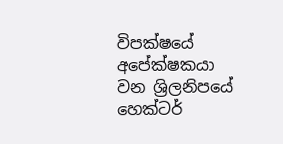විපක්ෂයේ අපේක්ෂකයා වන ශ්‍රිලනිපයේ හෙක්ටර්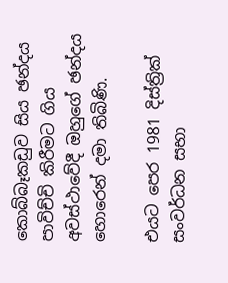කොබ්බෑකඩුව සිය ඡන්දය පාවිච්චි කිරීමට ගිය අවස්ථාවේදී ඔහුගේ ඡන්දය හොරෙන් දමා තිබිණි.

එයට පෙර 1981 දිස්ත්‍රික් සංවර්ධන සභා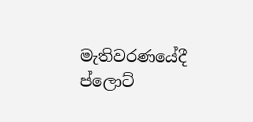මැතිවරණයේදී ප්ලොට්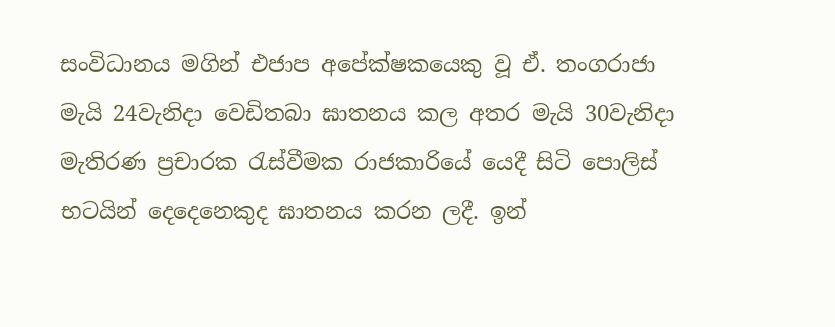සංවිධානය මගින් එජාප අපේක්ෂකයෙකු වූ ඒ. තංගරාජා මැයි 24වැනිදා වෙඩිතබා ඝාතනය කල අතර මැයි 30වැනිදා මැතිරණ ප්‍රචාරක රැස්වීමක රාජකාරියේ යෙදී සිටි පොලිස් භටයින් දෙදෙනෙකුද ඝාතනය කරන ලදී. ඉන්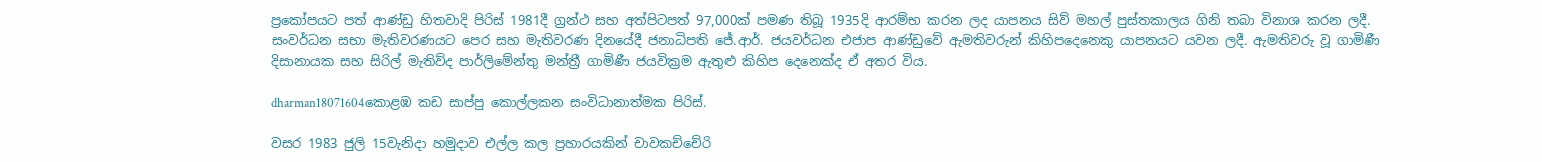ප්‍රකෝපයට පත් ආණ්ඩු හිතවාදි පිරිස් ‍1981දී ග්‍රන්ථ සහ අත්පිටපත් 97,000ක් පමණ තිබූ 1935දි ආරම්භ කරන ලද යාපනය සිව් මහල් පුස්තකාලය ගිනි තබා විනාශ කරන ලදී. සංවර්ධන සභා මැතිවරණයට පෙර සහ මැතිවරණ දිනයේදී ජනාධිපති ජේ.ආර්. ජයවර්ධන එජාප ආණ්ඩුවේ ඇමතිවරුන් කිහිප‍දෙනෙකු යාපනයට යවන ලදී. ඇමතිවරු වූ ගාමිණී දිසානායක සහ සිරිල් මැතිව්ද පාර්ලිමේන්තු මන්ත්‍රී ගාමිණී ජයවික්‍රම ඇතුළු කිහිප දෙනෙක්ද ඒ අතර විය.

dharman18071604කොළඹ කඩ සාප්පු කොල්ලකන සංවිධානාත්මක පිරිස්.

වසර 1983 ජුලි 15වැනිදා හමුදාව එල්ල කල ප්‍රහාරයකින් චාවකච්චේරි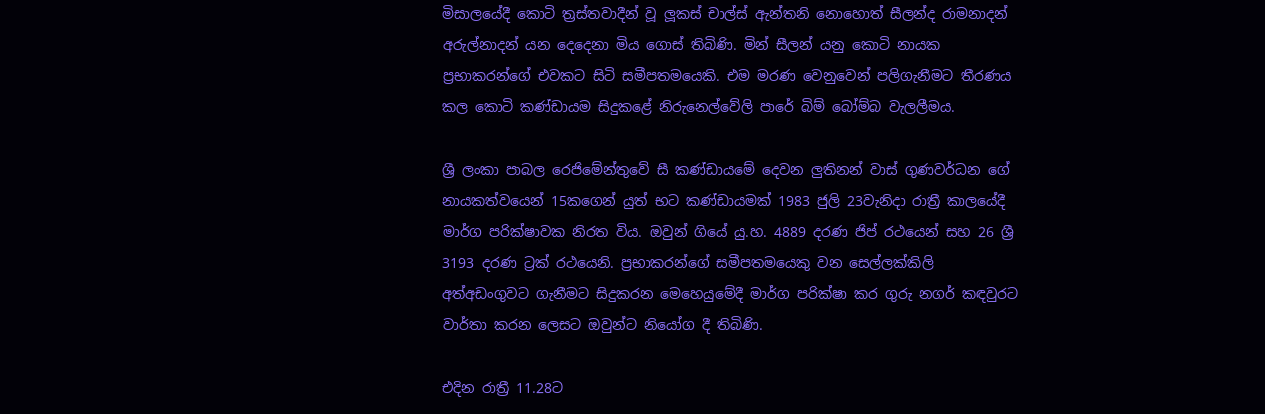මිසාලයේදී කොටි ත්‍රස්තවාදීන් වූ ලූකස් චාල්ස් ඇන්තනි නොහොත් සීලන්ද රාමනාදන් අරුල්නාදන් යන දෙදෙනා මිය ගොස් තිබිණි. මින් සීලන් යනු කොටි නායක ප්‍රභාකරන්ගේ එවකට සිටි සමීපතමයෙකි. එම මරණ වෙනුවෙන් පලිගැනීමට තීරණය කල කොටි කණ්ඩායම සිදුකළේ නිරුනෙල්වේලි පාරේ බිම් බෝම්බ වැලලීමය.

ශ්‍රී ලංකා පාබල රෙජිමේන්තුවේ සී කණ්ඩායමේ දෙවන ලුතිනන් වාස් ගුණවර්ධන ගේ නායකත්වයෙන් 15කගෙන් යුත් භට කණ්ඩායමක් 1983 ජුලි 23වැනිදා රාත්‍රී කාලයේදී මාර්ග පරික්ෂාවක නිරත විය. ඔවුන් ගියේ යු.හ. 4889 දරණ ජිප් රථයෙන් සහ 26 ශ්‍රී 3193 දරණ ට්‍රක් රථයෙනි. ප්‍රභාකරන්ගේ සමීපතමයෙකු වන සෙල්ලක්කිලි අත්අඩංගුවට ගැනීමට සිදුකරන මෙහෙයුමේදී මාර්ග පරික්ෂා කර ගුරු නගර් කඳවුරට වාර්තා කරන ලෙසට ඔවුන්ට නියෝග දී තිබිණි.

එදින රාත්‍රී 11.28ට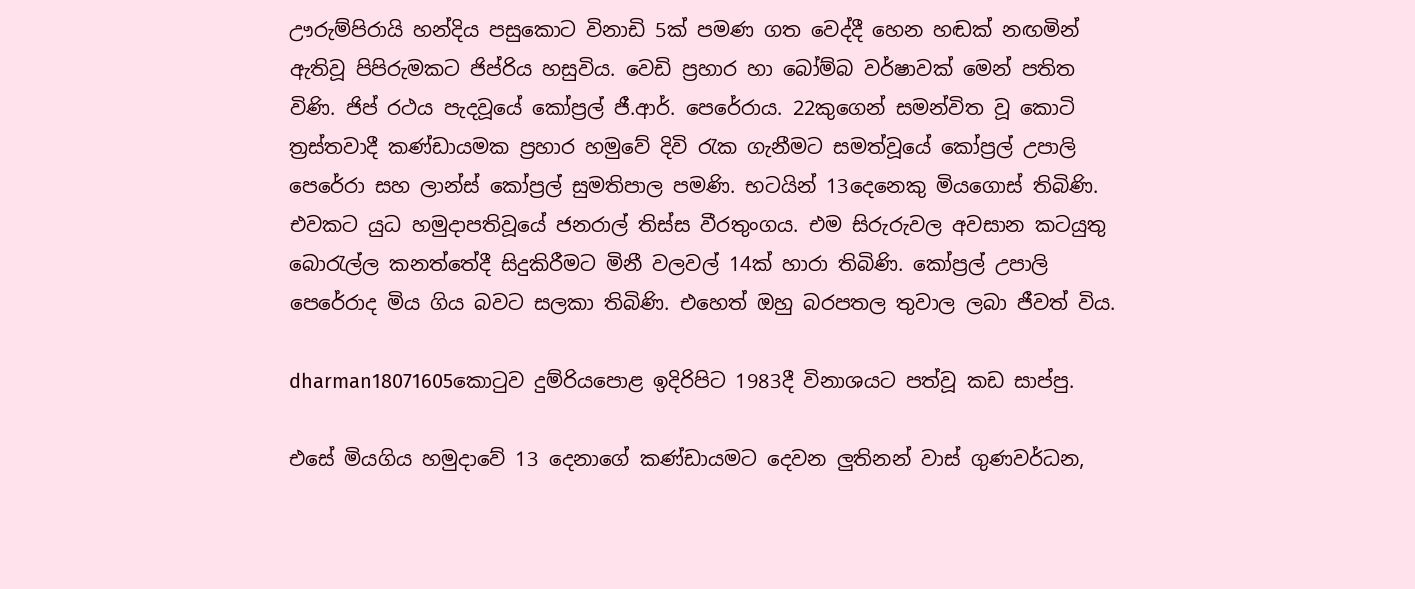ඌරුම්පිරායි හන්දිය පසුකොට විනාඩි 5ක් පමණ ගත වෙද්දී හෙන හඬක් නඟමින් ඇතිවූ පිපිරුමකට ජිප්රිය හසුවිය. වෙඩි ප්‍රහාර හා බෝම්බ වර්ෂාවක් මෙන් පතිත විණි. ජිප් රථය පැදවූයේ කෝප්‍රල් ජී.ආර්. පෙරේරාය. 22කුගෙන් සමන්විත වූ කොටි ත්‍රස්තවාදී කණ්ඩායමක ප්‍රහාර හමුවේ දිවි රැක ගැනීමට සමත්වූයේ කෝප්‍රල් උපාලි පෙරේරා සහ ලාන්ස් කෝප්‍රල් සුමතිපාල පමණි. භටයින් 13දෙනෙකු මියගොස් තිබිණි. එවකට යුධ හමුදාපතිවූයේ ජනරාල් තිස්ස වීරතුංගය. එම සිරුරුවල අවසාන කටයුතු බොරැල්ල කනත්තේදී සිදුකිරීමට මිනී වලවල් 14ක් හාරා තිබිණි. කෝප්‍රල් උපාලි පෙරේරාද මිය ගිය බවට සලකා තිබිණි. එහෙත් ඔහු බරපතල තුවාල ලබා ජීවත් විය.

dharman18071605කොටුව දුම්රියපොළ ඉදිරිපිට 1983දී විනාශයට පත්වූ කඩ සාප්පු.

එසේ මියගිය හමුදාවේ 13 දෙනාගේ කණ්ඩායමට දෙවන ලුතිනන් වාස් ගුණවර්ධන,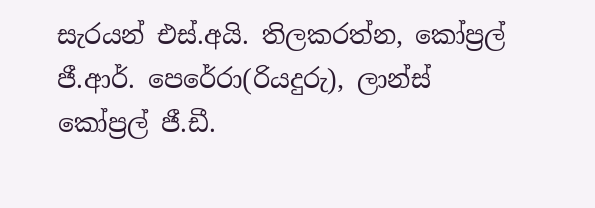සැරයන් එස්.අයි. තිලකරත්න, කෝප්‍රල් ජී.ආර්. පෙරේරා(රියදුරු), ලාන්ස් කෝප්‍රල් ජී.ඩී.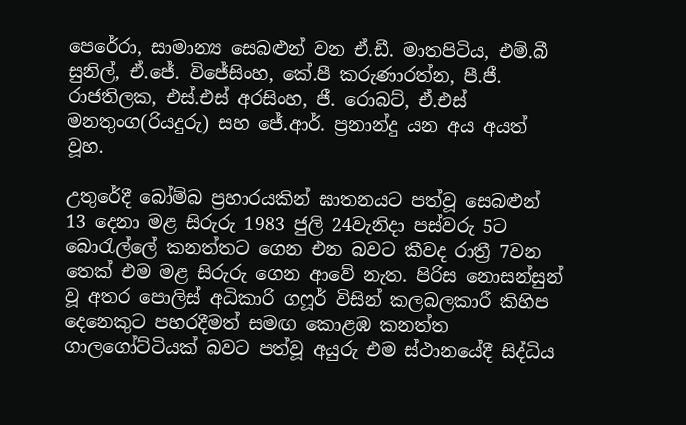පෙරේරා, සාමාන්‍ය සෙබළුන් වන ඒ.ඩී. මාතපිටිය, එම්.බී සුනිල්, ඒ.ජේ. විජේසිංහ, කේ.පී කරුණාරත්න, පී.ජී. රාජතිලක, එස්.එස් අරසිංහ, ජී. රොබට්, ඒ.එස් මනතුංග(රියදුරු) සහ ජේ.ආර්. ප්‍රනාන්දු යන අය අයත් වූහ.

උතුරේදී බෝම්බ ප්‍රහාරයකින් ඝාතනයට පත්වූ සෙබළුන් 13 දෙනා මළ සිරුරු 1983 ජුලි 24වැනිදා පස්වරු 5ට බොරැල්ලේ කනත්තට ගෙන එන බවට කීවද රාත්‍රී 7වන තෙක් එම මළ සිරුරු ගෙන ආවේ නැත. පිරිස නොසන්සුන් වූ අතර පොලිස් අධිකාරි ගෆූර් විසින් කලබලකාරී කිහිප දෙනෙකුට පහරදීමත් සමඟ කොළඹ කනත්ත ගාලගෝට්ටියක් බවට පත්වූ අයුරු එම ස්ථානයේදී සිද්ධිය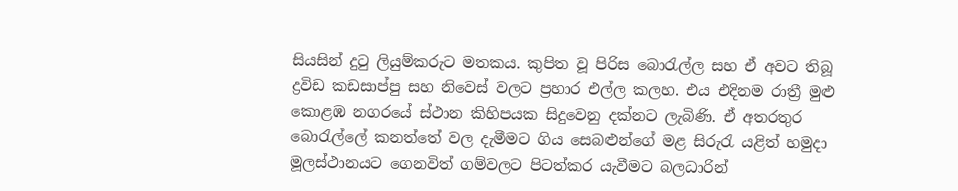සියසින් දුටු ලියුම්කරුට මතකය. කුපිත වූ පිරිස බොරැල්ල සහ ඒ අවට තිබූ ද්‍රවිඩ කඩසාප්පු සහ නිවෙස් වලට ප්‍රහාර එල්ල කලහ. එය එදිනම රාත්‍රී මුළු කොළඹ නගරයේ ස්ථාන කිහිපයක සිදුවෙනු දක්නට ලැබිණි. ඒ අතරතුර බොරැල්ලේ කනත්තේ වල දැමීමට ගිය සෙබළුන්ගේ මළ සිරුරැ යළිත් හමුදා මූලස්ථානයට ගෙනවිත් ගම්වලට පිටත්කර යැවීමට බලධාරින්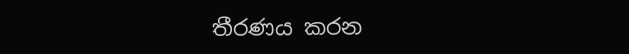තීරණය කරන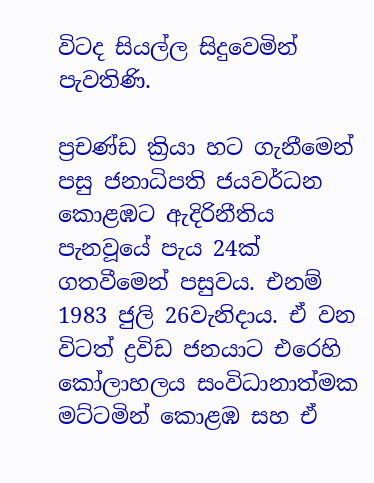විටද සියල්ල සිදුවෙමින් පැවතිණි.

ප්‍රචණ්ඩ ක්‍රියා හට ගැනීමෙන් පසු ජනාධිපති ජයවර්ධන කොළඹට ඇදිරිනීතිය පැනවූයේ පැය 24ක් ගතවීමෙන් පසුවය. එනම් 1983 ජුලි 26වැනිදාය. ඒ වන විටත් ද්‍රවිඩ ජනයාට එරෙහි කෝලාහලය සංවිධානාත්මක මට්ටමින් කොළඹ සහ ඒ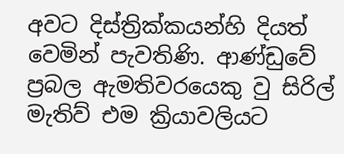අවට දිස්ත්‍රික්කයන්හි දියත් වෙමින් පැවතිණි. ආණ්ඩුවේ ප්‍රබල ඇමතිවරයෙකු වු සිරිල් මැතිව් එම ක්‍රියාවලියට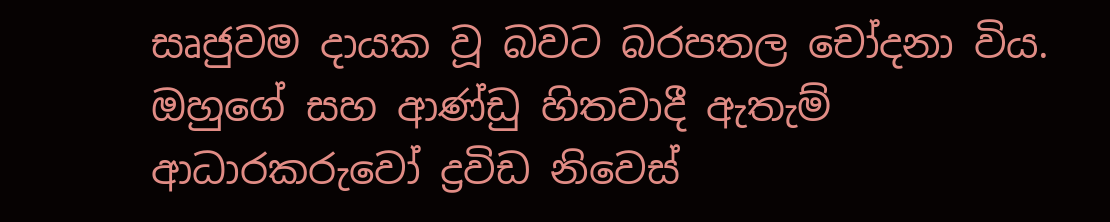සෘජුවම දායක වූ බවට බරපතල චෝදනා විය. ඔහුගේ සහ ආණ්ඩු හිතවාදී ඇතැම් ආධාරකරුවෝ ද්‍රවිඩ නිවෙස්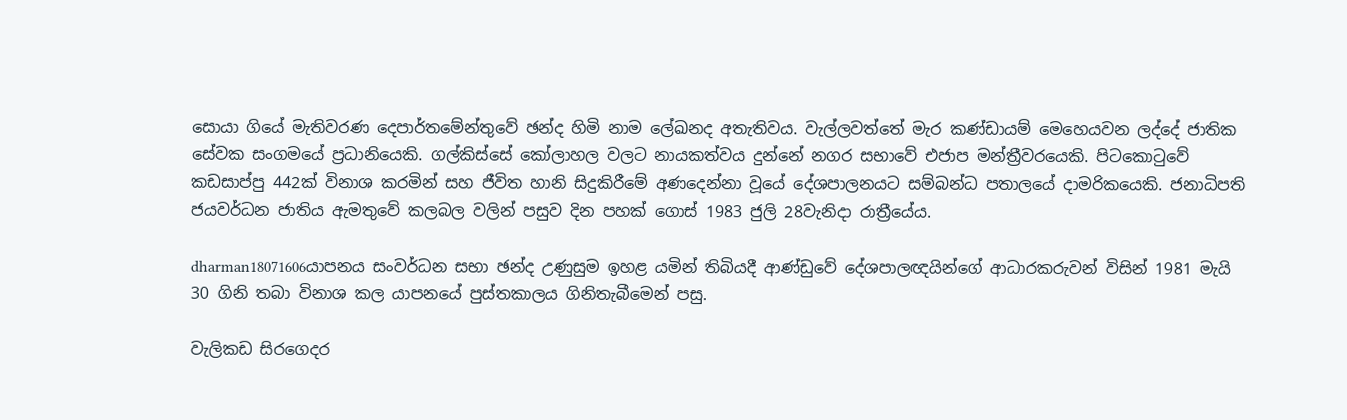සොයා ගියේ මැතිවරණ දෙපාර්තමේන්තුවේ ඡන්ද හිමි නාම ලේඛනද අතැතිවය. වැල්ලවත්තේ මැර කණ්ඩායම් මෙහෙයවන ලද්දේ ජාතික සේවක සංගමයේ ප්‍රධානියෙකි. ගල්කිස්සේ කෝලාහල ‍වලට නායකත්වය දුන්නේ නගර සභාවේ එජාප මන්ත්‍රීවරයෙකි. පිටකොටුවේ කඩසාප්පු 442ක් විනාශ කරමින් සහ ජීවිත හානි සිදුකිරීමේ අණදෙන්නා වූයේ දේශපාලනයට සම්බන්ධ පතාලයේ දාමරිකයෙකි. ජනාධිපති ජයවර්ධන ජාතිය ඇමතුවේ කලබල වලින් පසුව දින පහක් ගොස් 1983 ජුලි 28වැනිදා රාත්‍රීයේය.

dharman18071606යාපනය සංවර්ධන සභා ඡන්ද උණුසුම ඉහළ යමින් තිබියදී ආණ්ඩුවේ දේශපාලඥයින්ගේ ආධාරකරුවන් විසින් 1981 මැයි 30 ගිනි තබා විනාශ කල යාපනයේ පුස්තකාලය ගිනිතැබීමෙන් පසු.

වැලිකඩ සිරගෙදර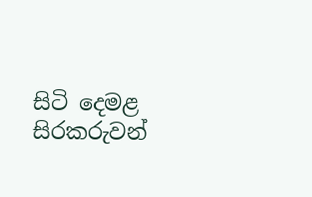සිටි දෙමළ සිරකරුවන්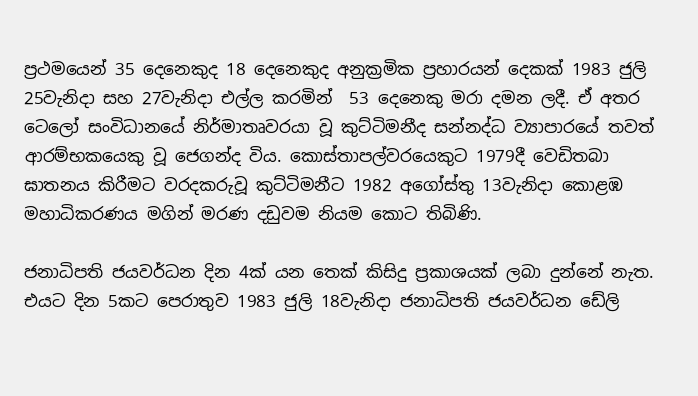ප්‍රථමයෙන් 35 දෙනෙකුද 18 දෙනෙකුද අනුක්‍රමික ප්‍රහාරයන් දෙකක් 1983 ජුලි 25වැනිදා සහ 27වැනිදා එල්ල කරමින්  53 දෙනෙකු මරා දමන ලදී. ඒ අතර ටෙලෝ සංවිධානයේ නිර්මාතෘවරයා වූ කුට්ටිමනීද සන්නද්ධ ව්‍යාපාරයේ තවත් ආරම්භකයෙකු වූ ජෙගන්ද විය. කොස්තාපල්වරයෙකුට 1979දී වෙඩිතබා ඝාතනය කිරීමට වරදකරුවූ කුට්ටිමනීට 1982 අගෝස්තු 13වැනිදා කොළඹ මහාධිකරණය මගින් මරණ දඩුවම නියම කොට තිබිණි.

ජනාධිපති ජයවර්ධන දින 4ක් යන තෙක් කිසිදු ප්‍රකාශයක් ලබා දුන්නේ නැත. එයට දින 5කට පෙරාතුව 1983 ජුලි 18වැනිදා ජනාධිපති ජයවර්ධන ඩේලි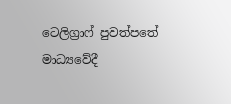ටෙලිග්‍රාෆ් පුවත්පතේ මාධ්‍යවේදී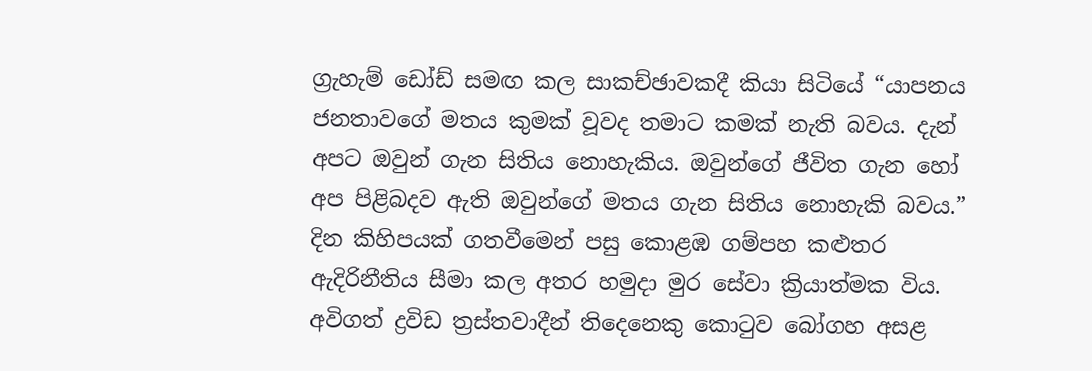ග්‍රැහැම් ඩෝඩ් සමඟ කල සාකච්ඡාවකදී කියා සිටියේ “යාපන‍ය ජනතාවගේ මතය කුමක් වූවද තමාට කමක් නැති බවය. දැන් අපට ඔවුන් ගැන සිතිය නොහැකිය. ඔවුන්ගේ ජීවිත ගැන හෝ අප පිළිබදව ඇති ඔවුන්ගේ මතය ගැන සිතිය නොහැකි බවය.” දින කිහිපයක් ගතවීමෙන් පසු කොළඹ ගම්පහ කළුතර ඇදිරිනීතිය සීමා කල අතර හමුදා මුර සේවා ක්‍රියාත්මක විය.  අවිගත් ද්‍රවිඩ ත්‍රස්තවාදීන් තිදෙනෙකු කොටුව බෝගහ අසළ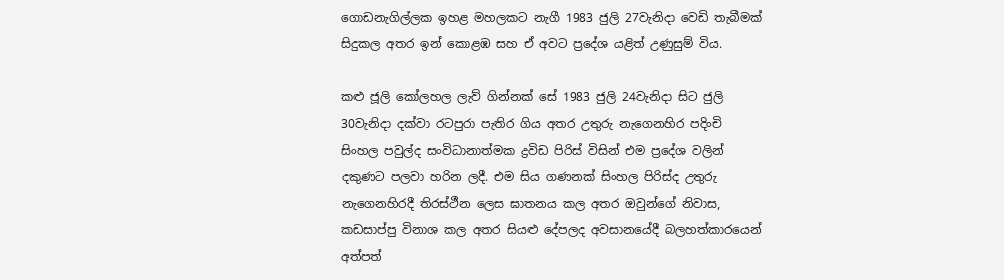ගොඩනැගිල්ලක ඉහළ මහලකට නැගී 1983 ජුලි 27වැනිදා වෙඩි තැබීමක් සිදුකල අතර ඉන් කොළඹ සහ ඒ අවට ප්‍රදේශ යළිත් උණුසුම් විය.

කළු ජූලි කෝලහල ලැව් ගින්නක් සේ 1983 ජුලි 24වැනිදා සිට ජුලි 30වැනිදා දක්වා රටපුරා පැතිර ගිය අතර උතුරු නැගෙනහිර පදිංචි සිංහල පවුල්ද සංවිධානාත්මක ද්‍රවිඩ පිරිස් විසින් එම ප්‍රදේශ වලින් දකුණට පලවා හරින ලදී. එම සිය ගණනක් සිංහල පිරිස්ද උතුරු නැගෙනහිරදී තිරස්ථීන ලෙස ඝාතනය කල අතර ඔවුන්ගේ නිවාස, කඩසාප්පු විනාශ කල අතර සියළු දේපලද අවසානයේදී බලහත්කාරයෙන් අත්පත්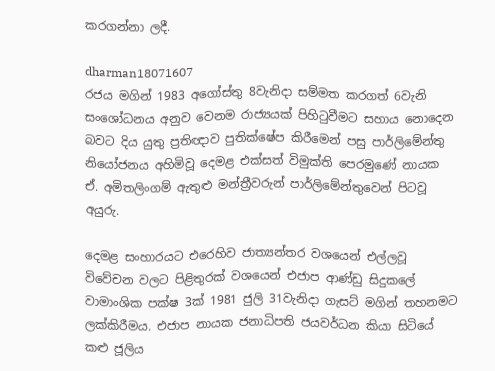කරගන්නා ලදී.

dharman18071607
රජය මගින් 1983 අගෝස්තු 8වැනිදා සම්මත කරගත් 6වැනි සංශෝධනය අනුව වෙනම රාජ්‍යයක් පිහිටුවීමට සහාය නොදෙන බවට දිය යුතු ප්‍රතිඥාව පුතික්ෂේප කිරීමෙන් පසු පාර්ලිමේන්තු නියෝජනය අහිමිවූ දෙමළ එක්සත් විමුක්ති පෙරමුණේ නායක ඒ. අමිතලිංගම් ඇතුළු මන්ත්‍රීවරුන් පාර්ලිමේන්තුවෙන් පිටවූ අයුරු.

දෙමළ සංහාරයට එරෙහිව ජාත්‍යන්තර වශයෙන් එල්ලවූ විවේචන වලට පිළිතුරක් වශයෙන් එජාප ආණ්ඩු සිදුකලේ වාමාංශික පක්ෂ 3ක් 1981 ජුලි 31වැනිදා ගැසට් මගින් තහනමට ලක්කිරීමය. එජාප නායක ජනාධිපති ජයවර්ධන කියා සිටියේ කළු ජූලිය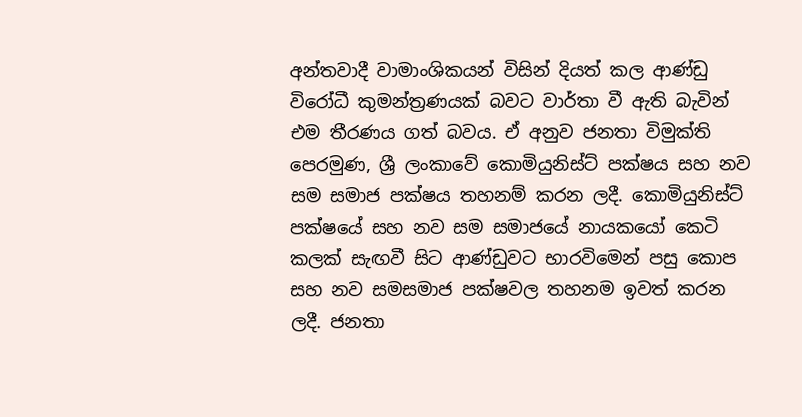අන්තවාදී වාමාංශිකයන් විසින් දියත් කල ආණ්ඩු විරෝධී කුමන්ත්‍රණයක් බවට වාර්තා වී ඇති බැවින් එම තීරණය ගත් බවය. ඒ අනුව ජනතා විමුක්ති පෙරමුණ, ශ්‍රී ලංකාවේ කොමියුනිස්ට් පක්ෂය සහ නව සම සමාජ පක්ෂය තහනම් කරන ලදී. කොමියුනිස්ට් පක්ෂයේ සහ නව සම සමාජයේ නායකයෝ කෙටි කලක් සැඟවී සිට ආණ්ඩුවට භාරවිමෙන් පසු කොප සහ නව සමසමාජ පක්ෂවල තහනම ඉවත් කරන ලදී. ජනතා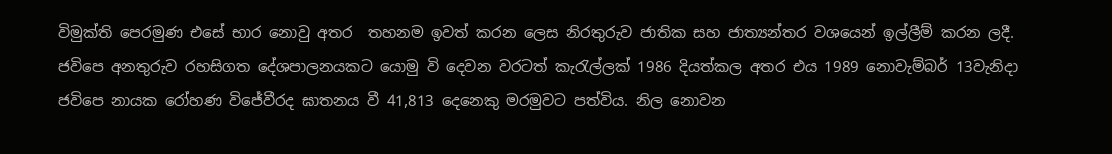විමුක්ති පෙරමුණ එසේ භාර නොවු අතර  තහනම ඉවත් කරන ලෙස නිරතුරුව ජාතික සහ ජාත්‍යන්තර වශයෙන් ඉල්ලීම් කරන ලදී. ජවිපෙ අනතුරුව රහසිගත දේශපාලනයකට යොමු වි දෙවන වරටත් කැරැල්ලක් 1986 දියත්කල අතර එය 1989 නොවැම්බර් 13වැනිදා ජවිපෙ නායක රෝහණ විජේවීරද ඝාතනය වී 41,813 දෙනෙකු මරමුවට පත්විය. නිල නොවන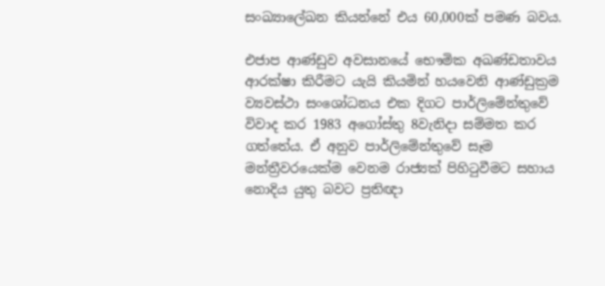සංඛ්‍යාලේඛන කියන්නේ එය 60,000ක් පමණ බවය.

එජාප ආණ්ඩුව අවසානයේ භෞමික අඛණ්ඩතාවය ආරක්ෂා කිරීමට යැයි කියමින් හයවෙනි ආණ්ඩුක්‍රම ව්‍යවස්ථා සංශෝධනය එක දිගට පාර්ලිමේන්තුවේ විවාද කර 1983 අ‍ගෝස්තු 8වැනිදා සම්මත කර ගත්තේය. ඒ අනුව පාර්ලිමේන්තුවේ සෑම මන්ත්‍රීවරයෙක්ම වෙනම රාජ්‍යක් පිහිටුවීමට සහාය නොදිය යුතු බවට ප්‍රතිඥා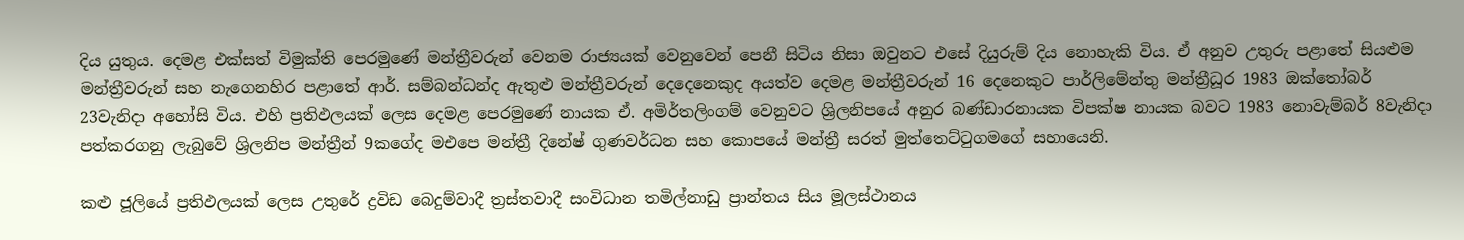දිය යුතුය. දෙමළ එක්සත් විමුක්ති පෙරමුණේ මන්ත්‍රීවරුන් වෙනම රාජ්‍යයක් වෙනුවෙන් පෙනී සිටිය නිසා ඔවුනට එසේ දියුරුම් දිය නොහැකි විය. ඒ අනුව උතුරු පළාතේ සියළුම මන්ත්‍රීවරුන් සහ නැගෙනහිර පළාතේ ආර්. සම්බන්ධන්ද ඇතුළු මන්ත්‍රීවරුන් දෙදෙනෙකුද අයත්ව දෙමළ මන්ත්‍රීවරුන් 16 දෙනෙකුට පාර්ලිමේන්තු මන්ත්‍රීධූර 1983 ඔක්තෝබර් 23වැනිදා අහෝසි විය. එහි ප්‍රතිඵලයක් ලෙස දෙමළ පෙරමුණේ නායක ඒ. අමිර්තලිංගම් වෙනුවට ශ්‍රිලනිපයේ අනුර බණ්ඩාරනායක විපක්ෂ නායක බවට 1983 නොවැම්බර් 8වැනිදා පත්කරගනු ලැබුවේ ශ්‍රිලනිප මන්ත්‍රීන් 9කගේද මඑපෙ මන්ත්‍රී දි‍නේෂ් ගුණවර්ධන සහ කොපයේ මන්ත්‍රී සරත් මුත්තෙට්ටුගමගේ සහායෙනි.

කළු ජූලියේ ප්‍රතිඵලයක් ලෙස උතුරේ ද්‍රවිඩ බෙදුම්වාදී ත්‍රස්තවාදී සංවිධාන තමිල්නාඩු ප්‍රාන්තය සිය මූලස්ථානය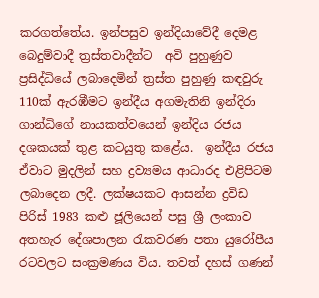කරගත්තේය. ඉන්පසුව ඉන්දියාවේදී දෙමළ බෙදුම්වාදී ත්‍රස්තවාදීන්ට  අවි පුහුණුව ප්‍රසිද්ධියේ ලබාදෙමින් ත්‍රස්ත පුහුණු කඳවුරු 110ක් ඇරඹීමට ඉන්දීය අගමැතිනි ඉන්දිරා ගාන්ධිගේ නායකත්වයෙන් ඉන්දිය රජය දශකයක් තුළ කටයුතු කළේය.  ඉන්දීය රජය ඒවාට මුදලින් සහ ද්‍රව්‍යමය ආධාරද එළිපිටම ලබාදෙන ලදී. ලක්ෂයකට ආසන්න ද්‍රවිඩ පිරිස් 1983 කළු ජූලියෙන් පසු ශ්‍රී ලංකාව අතහැර දේශපාලන රැකවරණ පතා යුරෝපීය රටවලට සංක්‍රමණය විය. තවත් දහස් ගණන්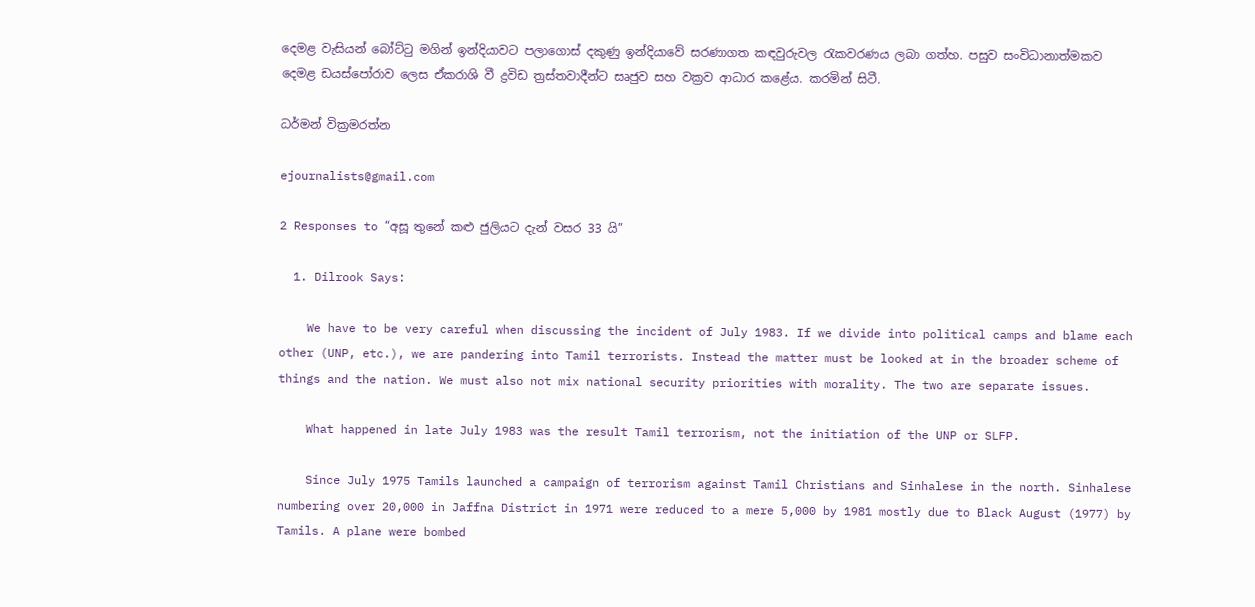දෙමළ වැසියන් බෝට්ටු මගින් ඉන්දියාවට පලාගොස් දකුණු ඉන්දියාවේ සරණාගත කඳවුරුවල රැකවරණය ලබා ගත්හ. පසුව සංවිධානාත්මකව දෙමළ ඩයස්පෝරාව ලෙස ඒකරාශි වී ද්‍රවිඩ ත්‍රස්තවාදීන්ට සෘජුව සහ වක්‍රව ආධාර කළේය. කරමින් සිටී.

ධර්මන් වික්‍රමරත්න

ejournalists@gmail.com

2 Responses to “අසූ තුනේ කළු ජුලියට දැන් වසර 33 යි”

  1. Dilrook Says:

    We have to be very careful when discussing the incident of July 1983. If we divide into political camps and blame each other (UNP, etc.), we are pandering into Tamil terrorists. Instead the matter must be looked at in the broader scheme of things and the nation. We must also not mix national security priorities with morality. The two are separate issues.

    What happened in late July 1983 was the result Tamil terrorism, not the initiation of the UNP or SLFP.

    Since July 1975 Tamils launched a campaign of terrorism against Tamil Christians and Sinhalese in the north. Sinhalese numbering over 20,000 in Jaffna District in 1971 were reduced to a mere 5,000 by 1981 mostly due to Black August (1977) by Tamils. A plane were bombed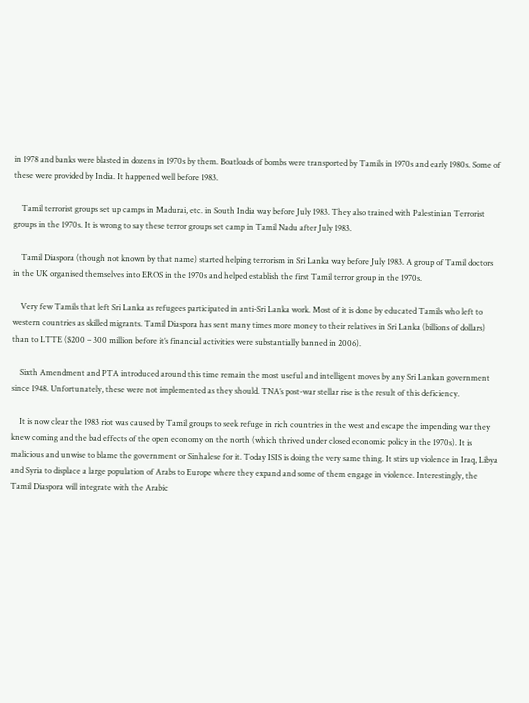in 1978 and banks were blasted in dozens in 1970s by them. Boatloads of bombs were transported by Tamils in 1970s and early 1980s. Some of these were provided by India. It happened well before 1983.

    Tamil terrorist groups set up camps in Madurai, etc. in South India way before July 1983. They also trained with Palestinian Terrorist groups in the 1970s. It is wrong to say these terror groups set camp in Tamil Nadu after July 1983.

    Tamil Diaspora (though not known by that name) started helping terrorism in Sri Lanka way before July 1983. A group of Tamil doctors in the UK organised themselves into EROS in the 1970s and helped establish the first Tamil terror group in the 1970s.

    Very few Tamils that left Sri Lanka as refugees participated in anti-Sri Lanka work. Most of it is done by educated Tamils who left to western countries as skilled migrants. Tamil Diaspora has sent many times more money to their relatives in Sri Lanka (billions of dollars) than to LTTE ($200 – 300 million before it’s financial activities were substantially banned in 2006).

    Sixth Amendment and PTA introduced around this time remain the most useful and intelligent moves by any Sri Lankan government since 1948. Unfortunately, these were not implemented as they should. TNA’s post-war stellar rise is the result of this deficiency.

    It is now clear the 1983 riot was caused by Tamil groups to seek refuge in rich countries in the west and escape the impending war they knew coming and the bad effects of the open economy on the north (which thrived under closed economic policy in the 1970s). It is malicious and unwise to blame the government or Sinhalese for it. Today ISIS is doing the very same thing. It stirs up violence in Iraq, Libya and Syria to displace a large population of Arabs to Europe where they expand and some of them engage in violence. Interestingly, the Tamil Diaspora will integrate with the Arabic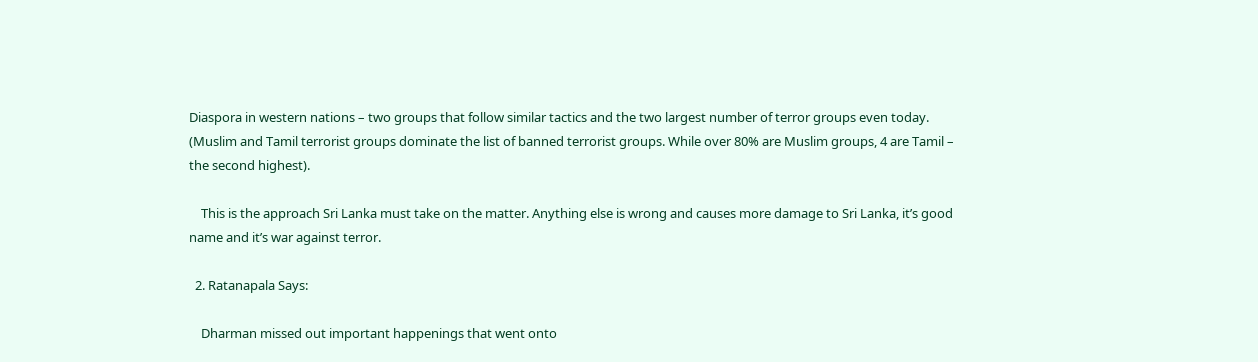Diaspora in western nations – two groups that follow similar tactics and the two largest number of terror groups even today. (Muslim and Tamil terrorist groups dominate the list of banned terrorist groups. While over 80% are Muslim groups, 4 are Tamil – the second highest).

    This is the approach Sri Lanka must take on the matter. Anything else is wrong and causes more damage to Sri Lanka, it’s good name and it’s war against terror.

  2. Ratanapala Says:

    Dharman missed out important happenings that went onto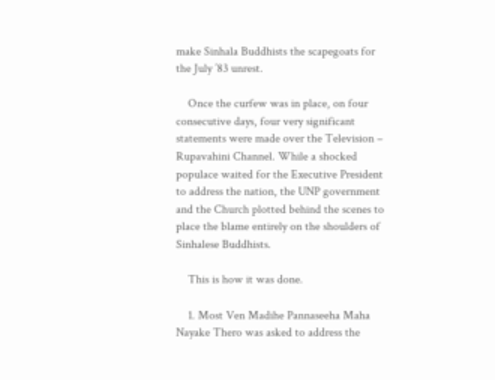make Sinhala Buddhists the scapegoats for the July ’83 unrest.

    Once the curfew was in place, on four consecutive days, four very significant statements were made over the Television – Rupavahini Channel. While a shocked populace waited for the Executive President to address the nation, the UNP government and the Church plotted behind the scenes to place the blame entirely on the shoulders of Sinhalese Buddhists.

    This is how it was done.

    1. Most Ven Madihe Pannaseeha Maha Nayake Thero was asked to address the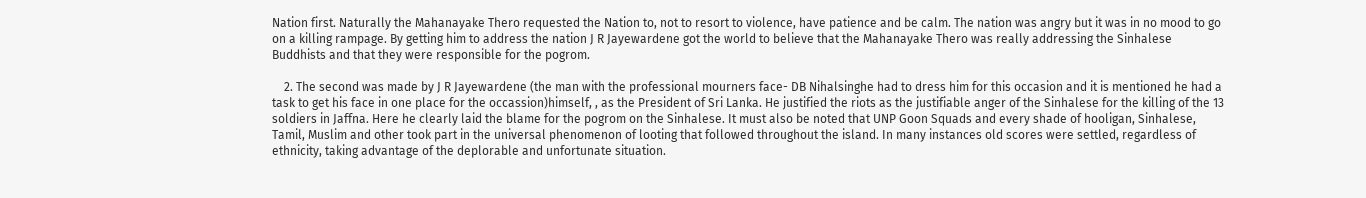Nation first. Naturally the Mahanayake Thero requested the Nation to, not to resort to violence, have patience and be calm. The nation was angry but it was in no mood to go on a killing rampage. By getting him to address the nation J R Jayewardene got the world to believe that the Mahanayake Thero was really addressing the Sinhalese Buddhists and that they were responsible for the pogrom.

    2. The second was made by J R Jayewardene (the man with the professional mourners face- DB Nihalsinghe had to dress him for this occasion and it is mentioned he had a task to get his face in one place for the occassion)himself, , as the President of Sri Lanka. He justified the riots as the justifiable anger of the Sinhalese for the killing of the 13 soldiers in Jaffna. Here he clearly laid the blame for the pogrom on the Sinhalese. It must also be noted that UNP Goon Squads and every shade of hooligan, Sinhalese, Tamil, Muslim and other took part in the universal phenomenon of looting that followed throughout the island. In many instances old scores were settled, regardless of ethnicity, taking advantage of the deplorable and unfortunate situation.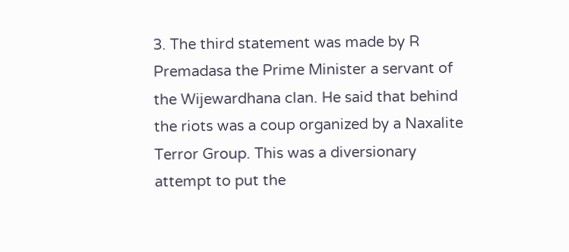3. The third statement was made by R Premadasa the Prime Minister a servant of the Wijewardhana clan. He said that behind the riots was a coup organized by a Naxalite Terror Group. This was a diversionary attempt to put the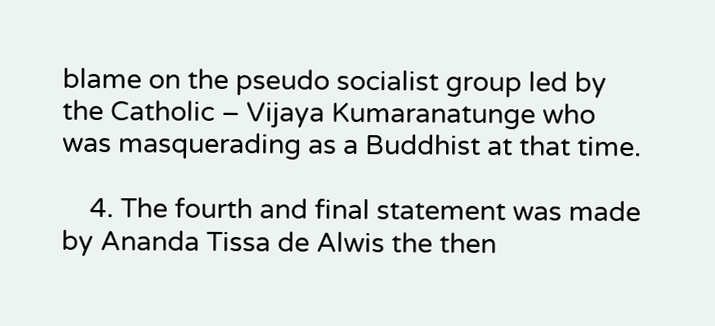blame on the pseudo socialist group led by the Catholic – Vijaya Kumaranatunge who was masquerading as a Buddhist at that time.

    4. The fourth and final statement was made by Ananda Tissa de Alwis the then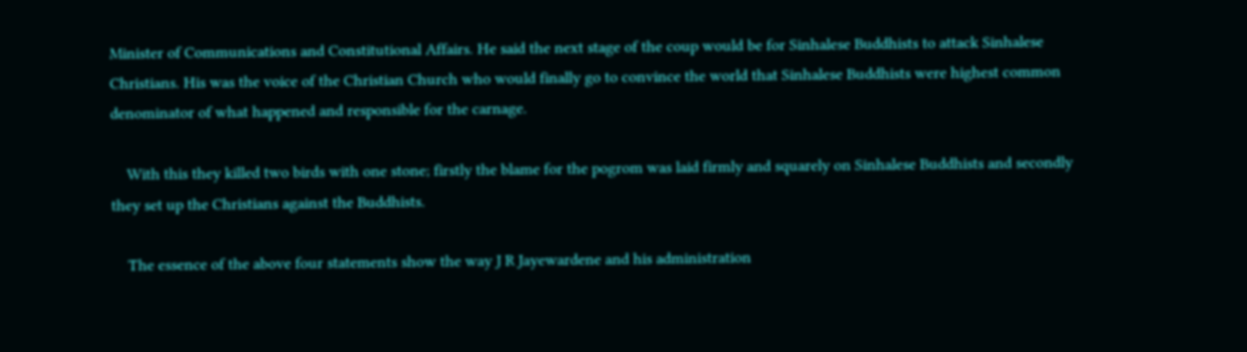Minister of Communications and Constitutional Affairs. He said the next stage of the coup would be for Sinhalese Buddhists to attack Sinhalese Christians. His was the voice of the Christian Church who would finally go to convince the world that Sinhalese Buddhists were highest common denominator of what happened and responsible for the carnage.

    With this they killed two birds with one stone; firstly the blame for the pogrom was laid firmly and squarely on Sinhalese Buddhists and secondly they set up the Christians against the Buddhists.

    The essence of the above four statements show the way J R Jayewardene and his administration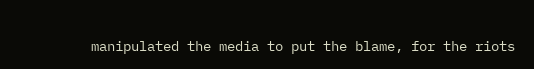manipulated the media to put the blame, for the riots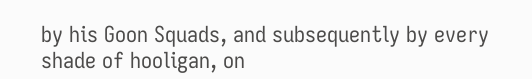by his Goon Squads, and subsequently by every shade of hooligan, on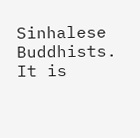Sinhalese Buddhists. It is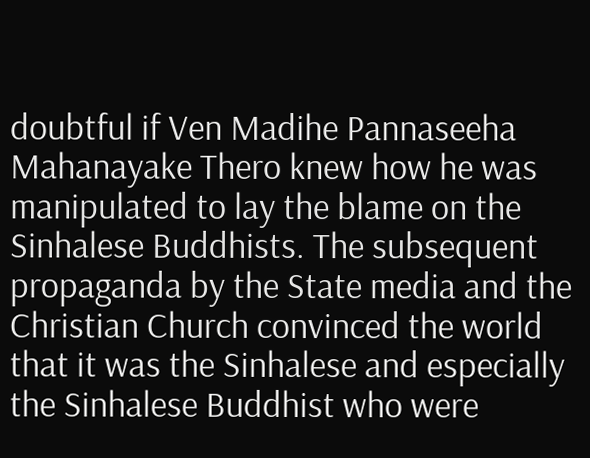doubtful if Ven Madihe Pannaseeha Mahanayake Thero knew how he was manipulated to lay the blame on the Sinhalese Buddhists. The subsequent propaganda by the State media and the Christian Church convinced the world that it was the Sinhalese and especially the Sinhalese Buddhist who were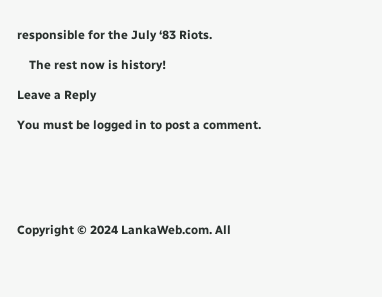responsible for the July ‘83 Riots.

    The rest now is history!

Leave a Reply

You must be logged in to post a comment.






Copyright © 2024 LankaWeb.com. All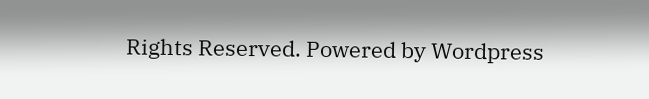Rights Reserved. Powered by Wordpress